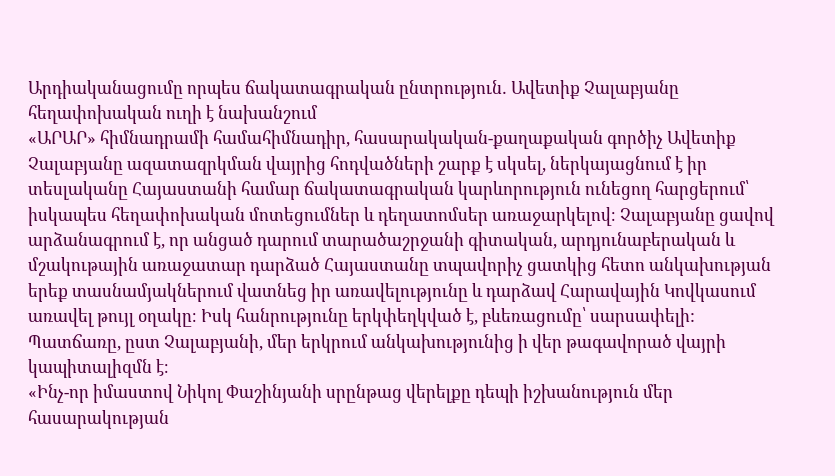Արդիականացումը որպես ճակատագրական ընտրություն․ Ավետիք Չալաբյանը հեղափոխական ուղի է նախանշում
«ԱՐԱՐ» հիմնադրամի համահիմնադիր, հասարակական-քաղաքական գործիչ Ավետիք Չալաբյանը ազատազրկման վայրից հոդվածների շարք է սկսել, ներկայացնում է իր տեսլականը Հայաստանի համար ճակատագրական կարևորություն ունեցող հարցերում՝ իսկապես հեղափոխական մոտեցումներ և դեղատոմսեր առաջարկելով։ Չալաբյանը ցավով արձանագրում է, որ անցած դարում տարածաշրջանի գիտական, արդյունաբերական և մշակութային առաջատար դարձած Հայաստանը տպավորիչ ցատկից հետո անկախության երեք տասնամյակներում վատնեց իր առավելությունը և դարձավ Հարավային Կովկասում առավել թույլ օղակը։ Իսկ հանրությունը երկփեղկված է, բևեռացումը՝ սարսափելի: Պատճառը, ըստ Չալաբյանի, մեր երկրում անկախությունից ի վեր թագավորած վայրի կապիտալիզմն է։
«Ինչ-որ իմաստով Նիկոլ Փաշինյանի սրընթաց վերելքը դեպի իշխանություն մեր հասարակության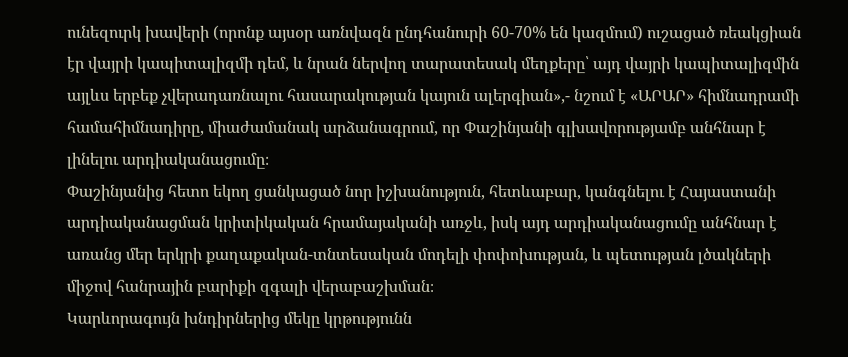ունեզուրկ խավերի (որոնք այսօր առնվազն ընդհանուրի 60-70% են կազմում) ուշացած ռեակցիան էր վայրի կապիտալիզմի դեմ, և նրան ներվող տարատեսակ մեղքերը՝ այդ վայրի կապիտալիզմին այլևս երբեք չվերադառնալու հասարակության կայուն ալերգիան»,- նշում է «ԱՐԱՐ» հիմնադրամի համահիմնադիրը, միաժամանակ արձանագրում, որ Փաշինյանի գլխավորությամբ անհնար է լինելու արդիականացումը։
Փաշինյանից հետո եկող ցանկացած նոր իշխանություն, հետևաբար, կանգնելու է Հայաստանի արդիականացման կրիտիկական հրամայականի առջև, իսկ այդ արդիականացումը անհնար է առանց մեր երկրի քաղաքական-տնտեսական մոդելի փոփոխության, և պետության լծակների միջով հանրային բարիքի զգալի վերաբաշխման։
Կարևորագույն խնդիրներից մեկը կրթությունն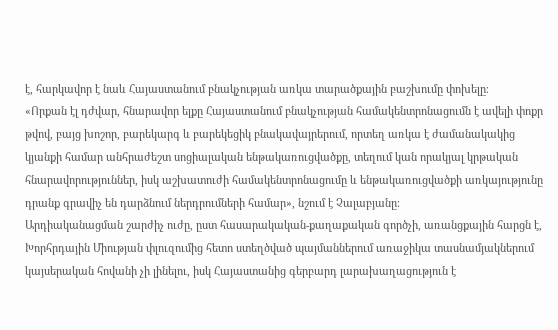է, հարկավոր է նաև Հայաստանում բնակչության առկա տարածքային բաշխումը փոխելը։
«Որքան էլ դժվար, հնարավոր ելքը Հայաստանում բնակչության համակենտրոնացումն է ավելի փոքր թվով, բայց խոշոր, բարեկարգ և բարեկեցիկ բնակավայրերում, որտեղ առկա է ժամանակակից կյանքի համար անհրաժեշտ սոցիալական ենթակառուցվածքը, տեղում կան որակյալ կրթական հնարավորություններ, իսկ աշխատուժի համակենտրոնացումը և ենթակառուցվածքի առկայությունը դրանք գրավիչ են դարձնում ներդրումների համար», նշում է Չալաբյանը։
Արդիականացման շարժիչ ուժը, ըստ հասարակական-քաղաքական գործչի, առանցքային հարցն է, Խորհրդային Միության փլուզումից հետո ստեղծված պայմաններում առաջիկա տասնամյակներում կայսերական հովանի չի լինելու, իսկ Հայաստանից գերբարդ լարախաղացություն է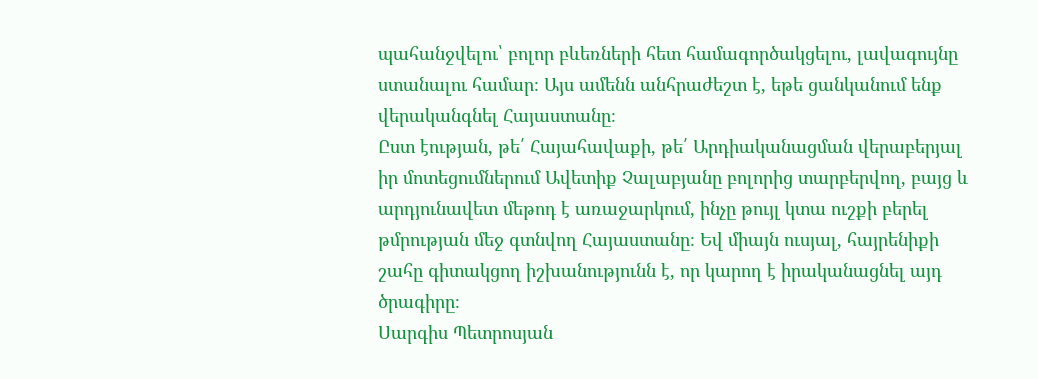պահանջվելու՝ բոլոր բևեռների հետ համագործակցելու, լավագույնը ստանալու համար։ Այս ամենն անհրաժեշտ է, եթե ցանկանում ենք վերականգնել Հայաստանը։
Ըստ էության, թե՛ Հայահավաքի, թե՛ Արդիականացման վերաբերյալ իր մոտեցումներում Ավետիք Չալաբյանը բոլորից տարբերվող, բայց և արդյունավետ մեթոդ է առաջարկում, ինչը թույլ կտա ուշքի բերել թմրության մեջ գտնվող Հայաստանը։ Եվ միայն ուսյալ, հայրենիքի շահը գիտակցող իշխանությունն է, որ կարող է իրականացնել այդ ծրագիրը։
Սարգիս Պետրոսյան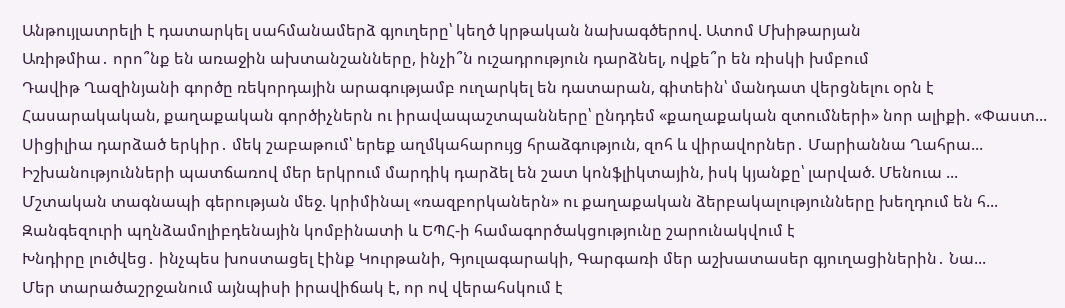Անթույլատրելի է դատարկել սահմանամերձ գյուղերը՝ կեղծ կրթական նախագծերով. Ատոմ Մխիթարյան
Առիթմիա․ որո՞նք են առաջին ախտանշանները, ինչի՞ն ուշադրություն դարձնել, ովքե՞ր են ռիսկի խմբում
Դավիթ Ղազինյանի գործը ռեկորդային արագությամբ ուղարկել են դատարան, գիտեին՝ մանդատ վերցնելու օրն է
Հասարակական, քաղաքական գործիչներն ու իրավապաշտպանները՝ ընդդեմ «քաղաքական զտումների» նոր ալիքի. «Փաստ...
Սիցիլիա դարձած երկիր․ մեկ շաբաթում՝ երեք աղմկահարույց հրաձգություն, զոհ և վիրավորներ․ Մարիաննա Ղահրա...
Իշխանությունների պատճառով մեր երկրում մարդիկ դարձել են շատ կոնֆլիկտային, իսկ կյանքը՝ լարված. Մենուա ...
Մշտական տագնապի գերության մեջ. կրիմինալ «ռազբորկաներն» ու քաղաքական ձերբակալությունները խեղդում են հ...
Զանգեզուրի պղնձամոլիբդենային կոմբինատի և ԵՊՀ-ի համագործակցությունը շարունակվում է
Խնդիրը լուծվեց․ ինչպես խոստացել էինք Կուրթանի, Գյուլագարակի, Գարգառի մեր աշխատասեր գյուղացիներին․ Նա...
Մեր տարածաշրջանում այնպիսի իրավիճակ է, որ ով վերահսկում է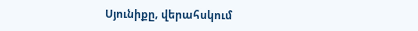Սյունիքը, վերահսկում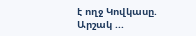է ողջ Կովկասը. Արշակ ...